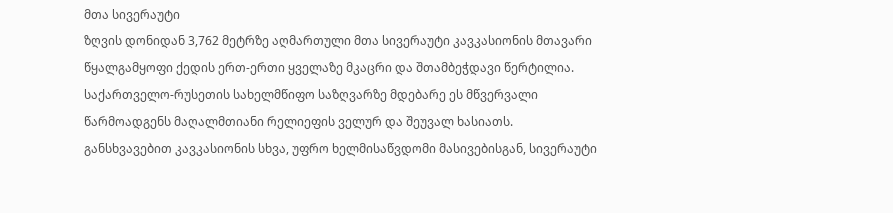მთა სივერაუტი
ზღვის დონიდან 3,762 მეტრზე აღმართული მთა სივერაუტი კავკასიონის მთავარი წყალგამყოფი ქედის ერთ-ერთი ყველაზე მკაცრი და შთამბეჭდავი წერტილია. საქართველო-რუსეთის სახელმწიფო საზღვარზე მდებარე ეს მწვერვალი წარმოადგენს მაღალმთიანი რელიეფის ველურ და შეუვალ ხასიათს. განსხვავებით კავკასიონის სხვა, უფრო ხელმისაწვდომი მასივებისგან, სივერაუტი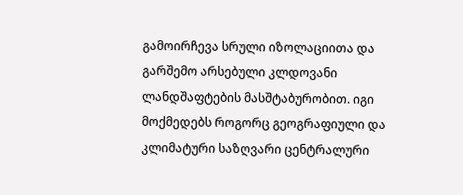გამოირჩევა სრული იზოლაციითა და გარშემო არსებული კლდოვანი ლანდშაფტების მასშტაბურობით. იგი მოქმედებს როგორც გეოგრაფიული და კლიმატური საზღვარი ცენტრალური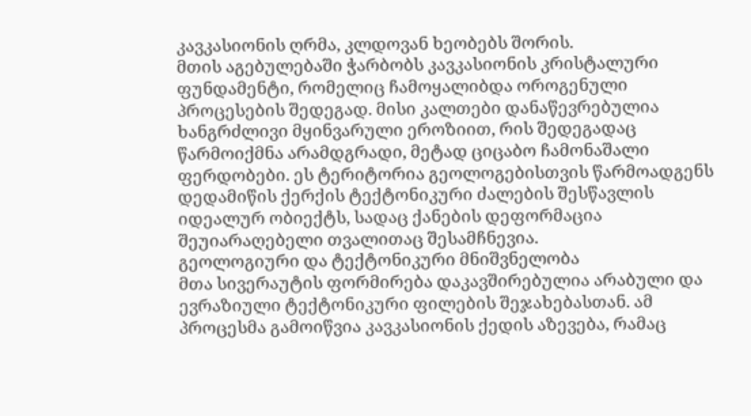კავკასიონის ღრმა, კლდოვან ხეობებს შორის.
მთის აგებულებაში ჭარბობს კავკასიონის კრისტალური ფუნდამენტი, რომელიც ჩამოყალიბდა ოროგენული პროცესების შედეგად. მისი კალთები დანაწევრებულია ხანგრძლივი მყინვარული ეროზიით, რის შედეგადაც წარმოიქმნა არამდგრადი, მეტად ციცაბო ჩამონაშალი ფერდობები. ეს ტერიტორია გეოლოგებისთვის წარმოადგენს დედამიწის ქერქის ტექტონიკური ძალების შესწავლის იდეალურ ობიექტს, სადაც ქანების დეფორმაცია შეუიარაღებელი თვალითაც შესამჩნევია.
გეოლოგიური და ტექტონიკური მნიშვნელობა
მთა სივერაუტის ფორმირება დაკავშირებულია არაბული და ევრაზიული ტექტონიკური ფილების შეჯახებასთან. ამ პროცესმა გამოიწვია კავკასიონის ქედის აზევება, რამაც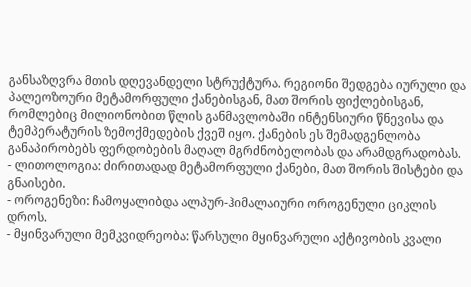განსაზღვრა მთის დღევანდელი სტრუქტურა. რეგიონი შედგება იურული და პალეოზოური მეტამორფული ქანებისგან, მათ შორის ფიქლებისგან, რომლებიც მილიონობით წლის განმავლობაში ინტენსიური წნევისა და ტემპერატურის ზემოქმედების ქვეშ იყო. ქანების ეს შემადგენლობა განაპირობებს ფერდობების მაღალ მგრძნობელობას და არამდგრადობას.
- ლითოლოგია: ძირითადად მეტამორფული ქანები, მათ შორის შისტები და გნაისები.
- ოროგენეზი: ჩამოყალიბდა ალპურ-ჰიმალაიური ოროგენული ციკლის დროს.
- მყინვარული მემკვიდრეობა: წარსული მყინვარული აქტივობის კვალი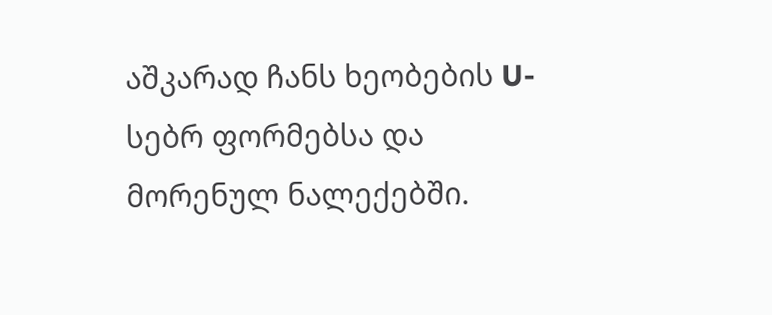აშკარად ჩანს ხეობების U-სებრ ფორმებსა და მორენულ ნალექებში.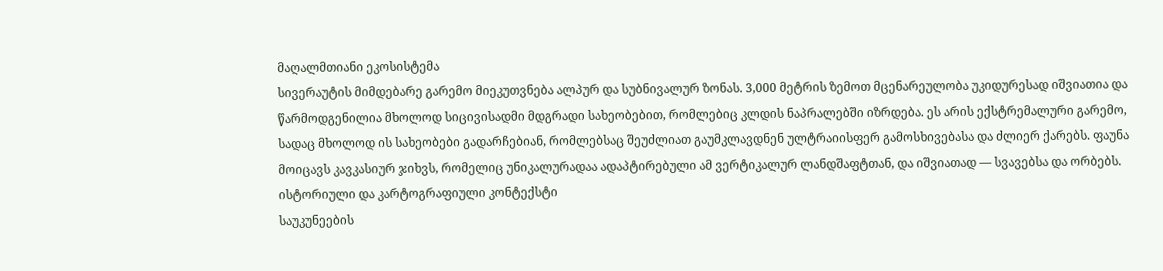მაღალმთიანი ეკოსისტემა
სივერაუტის მიმდებარე გარემო მიეკუთვნება ალპურ და სუბნივალურ ზონას. 3,000 მეტრის ზემოთ მცენარეულობა უკიდურესად იშვიათია და წარმოდგენილია მხოლოდ სიცივისადმი მდგრადი სახეობებით, რომლებიც კლდის ნაპრალებში იზრდება. ეს არის ექსტრემალური გარემო, სადაც მხოლოდ ის სახეობები გადარჩებიან, რომლებსაც შეუძლიათ გაუმკლავდნენ ულტრაიისფერ გამოსხივებასა და ძლიერ ქარებს. ფაუნა მოიცავს კავკასიურ ჯიხვს, რომელიც უნიკალურადაა ადაპტირებული ამ ვერტიკალურ ლანდშაფტთან, და იშვიათად — სვავებსა და ორბებს.
ისტორიული და კარტოგრაფიული კონტექსტი
საუკუნეების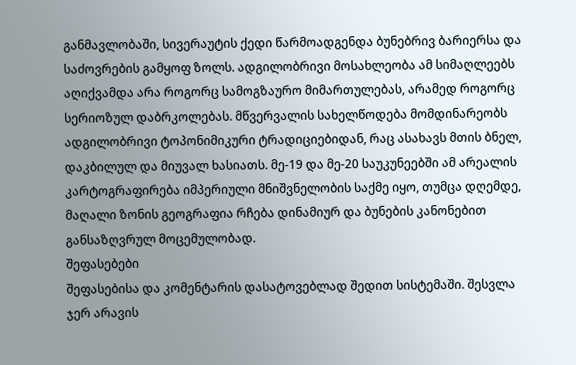განმავლობაში, სივერაუტის ქედი წარმოადგენდა ბუნებრივ ბარიერსა და საძოვრების გამყოფ ზოლს. ადგილობრივი მოსახლეობა ამ სიმაღლეებს აღიქვამდა არა როგორც სამოგზაურო მიმართულებას, არამედ როგორც სერიოზულ დაბრკოლებას. მწვერვალის სახელწოდება მომდინარეობს ადგილობრივი ტოპონიმიკური ტრადიციებიდან, რაც ასახავს მთის ბნელ, დაკბილულ და მიუვალ ხასიათს. მე-19 და მე-20 საუკუნეებში ამ არეალის კარტოგრაფირება იმპერიული მნიშვნელობის საქმე იყო, თუმცა დღემდე, მაღალი ზონის გეოგრაფია რჩება დინამიურ და ბუნების კანონებით განსაზღვრულ მოცემულობად.
შეფასებები
შეფასებისა და კომენტარის დასატოვებლად შედით სისტემაში. შესვლა
ჯერ არავის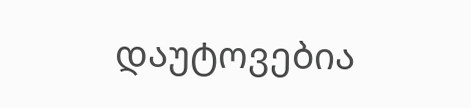დაუტოვებია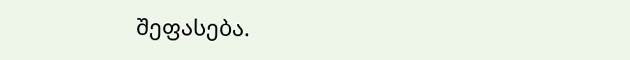შეფასება.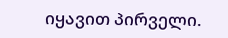იყავით პირველი.